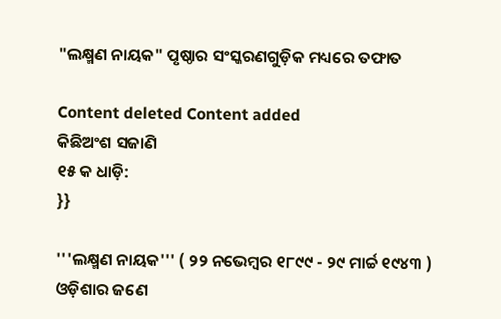"ଲକ୍ଷ୍ମଣ ନାୟକ" ପୃଷ୍ଠାର ସଂସ୍କରଣ‌ଗୁଡ଼ିକ ମଧ୍ୟରେ ତଫାତ

Content deleted Content added
କିଛିଅଂଶ ସଜାଣି
୧୫ କ ଧାଡ଼ି:
}}

'''ଲକ୍ଷ୍ମଣ ନାୟକ''' ( ୨୨ ନଭେମ୍ବର ୧୮୯୯ - ୨୯ ମାର୍ଚ୍ଚ ୧୯୪୩ ) ଓଡ଼ିଶାର ଜଣେ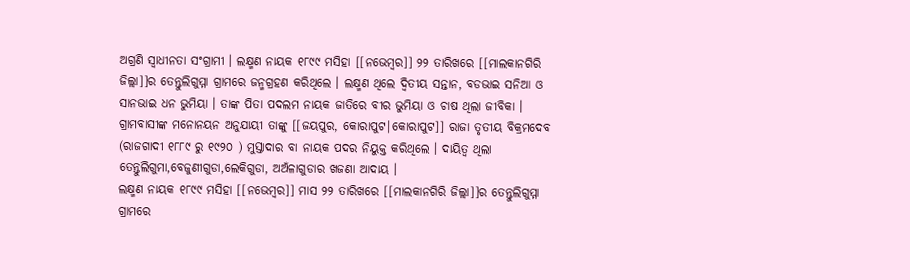ଅଗ୍ରଣି ସ୍ଵାଧୀନତା ସଂଗ୍ରାମୀ । ଲକ୍ଷ୍ମଣ ନାୟକ ୧୮୯୯ ମସିହା [[ନଭେମ୍ବର]] ୨୨ ତାରିଖରେ [[ମାଲକାନଗିରି ଜିଲ୍ଲା]]ର ତେନ୍ତୁଲିଗୁମ୍ମା ଗ୍ରାମରେ ଜନ୍ମଗ୍ରହଣ କରିଥିଲେ । ଲକ୍ଷ୍ମଣ ଥିଲେ ଦ୍ୱିତୀୟ ସନ୍ତାନ, ବଡଭାଇ ସନିଆ ଓ ସାନଭାଇ ଧନ ଭୁମିୟା । ତାଙ୍କ ପିତା ପଦଲମ ନାୟକ ଜାତିରେ ବୀର ଭୁମିୟା ଓ ଚାଷ ଥିଲା ଜୀବିକା । ଗ୍ରାମବାସୀଙ୍କ ମନୋନୟନ ଅନୁଯାୟୀ ତାଙ୍କୁ [[ଜୟପୁର, କୋରାପୁଟ|କୋରାପୁଟ]] ରାଜା ତୃତୀୟ ବିକ୍ରମଦେବ (ରାଜଗାଦୀ ୧୮୮୯ ରୁ ୧୯୨୦ ) ମୁସ୍ତାଦାର ବା ନାୟକ ପଦର ନିୟୁକ୍ତ କରିଥିଲେ । ଦାୟିତ୍ବ ଥିଲା ତେନ୍ତୁଲିଗୁମା,ବେଜୁଣୀଗୁଡା,ଲେକିଗୁଡା, ଅଅଁଳାଗୁଡାର ଖଜଣା ଆଦାୟ ।
ଲକ୍ଷ୍ମଣ ନାୟକ ୧୮୯୯ ମସିହା [[ନଭେମ୍ବର]] ମାସ ୨୨ ତାରିଖରେ [[ମାଲକାନଗିରି ଜିଲ୍ଲା]]ର ତେନ୍ତୁଲିଗୁମ୍ମା ଗ୍ରାମରେ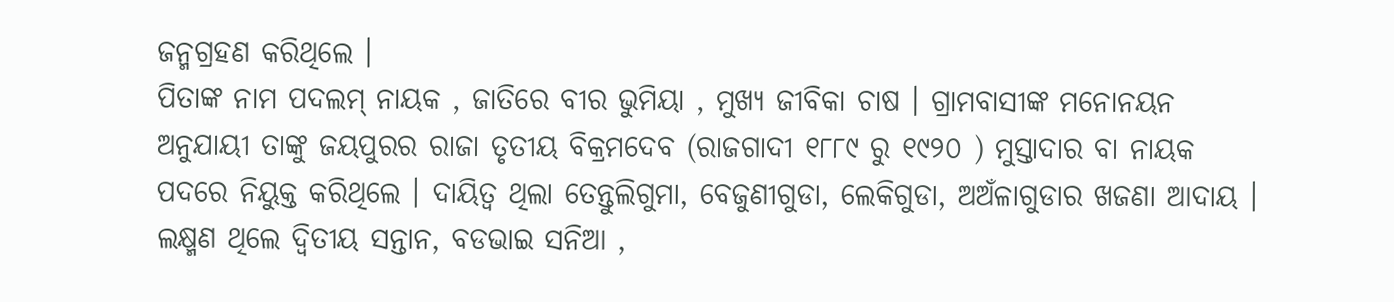ଜନ୍ମଗ୍ରହଣ କରିଥିଲେ ।
ପିତାଙ୍କ ନାମ ପଦଲମ୍ ନାୟକ , ଜାତିରେ ବୀର ଭୁମିୟା , ମୁଖ୍ୟ ଜୀବିକା ଚାଷ । ଗ୍ରାମବାସୀଙ୍କ ମନୋନୟନ ଅନୁଯାୟୀ ତାଙ୍କୁ ଜୟପୁରର ରାଜା ତୃତୀୟ ବିକ୍ରମଦେବ (ରାଜଗାଦୀ ୧୮୮୯ ରୁ ୧୯୨୦ ) ମୁସ୍ତାଦାର ବା ନାୟକ ପଦରେ ନିୟୁକ୍ତ କରିଥିଲେ । ଦାୟିତ୍ବ ଥିଲା ତେନ୍ତୁଲିଗୁମା, ବେଜୁଣୀଗୁଡା, ଲେକିଗୁଡା, ଅଅଁଳାଗୁଡାର ଖଜଣା ଆଦାୟ । ଲକ୍ଷ୍ମଣ ଥିଲେ ଦ୍ୱିତୀୟ ସନ୍ତାନ, ବଡଭାଇ ସନିଆ ,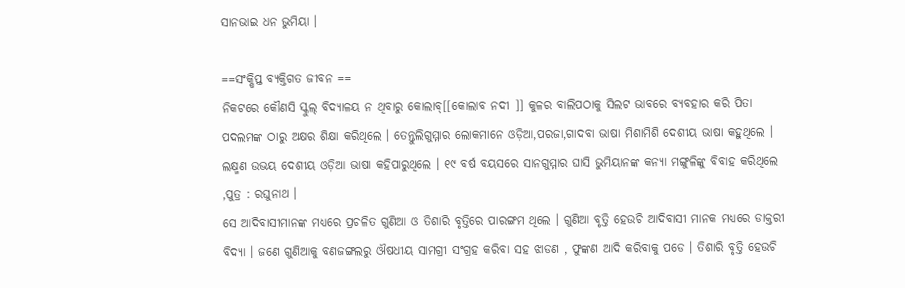ସାନଭାଇ ଧନ ଭୁମିୟା ।

==ସଂକ୍ଷିପ୍ତ ବ୍ୟକ୍ତିଗତ ଜୀବନ ==
ନିକଟରେ କୌଣସି ସ୍କୁଲ୍ ବିଦ୍ୟାଳୟ ନ ଥିବାରୁ କୋଲାବ୍[[କୋଲାବ ନଦୀ ]] କୁଳର ବାଲିପଠାକୁ ସିଲଟ ଭାବରେ ବ୍ୟବହାର କରି ପିତା ପଦଲମଙ୍କ ଠାରୁ ଅକ୍ଷର ଶିକ୍ଷା କରିଥିଲେ । ତେନ୍ତୁଲିଗୁମ୍ମାର ଲୋକମାନେ ଓଡ଼ିଆ,ପରଜା,ଗାଦବା ଭାଷା ମିଶାମିଶି ଦେଶୀୟ ଭାଷା କହୁଥିଲେ । ଲକ୍ଷ୍ମଣ ଉଭୟ ଦେଶୀୟ ଓଡ଼ିଆ ଭାଷା କହିପାରୁଥିଲେ । ୧୯ ବର୍ଷ ବୟସରେ ସାନଗୁମ୍ମାର ଘାସି ଭୁମିୟାନଙ୍କ କନ୍ୟା ମଙ୍ଗୁଳିଙ୍କୁ ବିବାହ କରିଥିଲେ ,ପୁତ୍ର : ରଘୁନାଥ ।
ସେ ଆଦିବାସୀମାନଙ୍କ ମଧ୍ୟରେ ପ୍ରଚଳିତ ଗୁଣିଆ ଓ ତିଶାରି ବୃତ୍ତିରେ ପାରଙ୍ଗମ ଥିଲେ । ଗୁଣିଆ ବୃତ୍ତି ହେଉଚି ଆଦିବାସୀ ମାନକ ମଧ୍ୟରେ ଡାକ୍ତରୀ ବିଦ୍ୟା । ଜଣେ ଗୁଣିଆକୁ ବଣଜଙ୍ଗଲରୁ ଔଷଧୀୟ ସାମଗ୍ରୀ ସଂଗ୍ରହ କରିବା ସହ ଝାଡଣ , ଫୁଙ୍କଣ ଆଦି କରିବାକୁ ପଡେ । ତିଶାରି ବୃତ୍ତି ହେଉଚି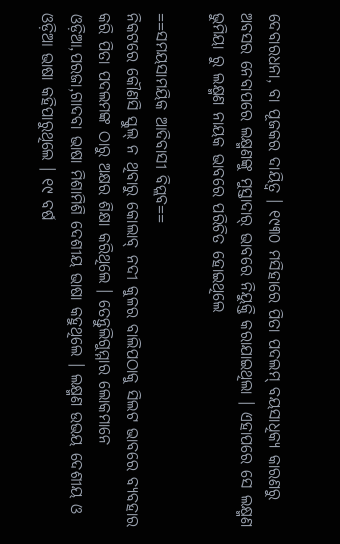ଦେବାରଧନା, ବା ପୂଜକର ଦାୟିତ୍ବ । ୧୯୩୦ ମସିହାରେ ପିତା ପଦଲମ୍ ବୟସାଧିକ୍ୟ କାରଣରୁ ଅବସର ନେବାପରେ ଲକ୍ଷ୍ମଣଙ୍କୁ ମୁସ୍ତାଦାର୍ ଭାବରେ ନିୟୁକ୍ତି କରାଯାଇଥିଲା । ଏହାପରେ ସେ ଲକ୍ଷ୍ମଣ ଭୁମିୟା ରୁ ଲକ୍ଷ୍ମଣ ନାୟକ ଭାବରେ ପରିଚିତ ହୋଇଥିଲେ

==ସମୟସାମୟିକ ଆଦିବାସୀ ବିପ୍ଲବ==
ନିକଟରେ କୌଣସି ସ୍କୁଲ୍ ନ ଥିବାରୁ କୋଲାବ୍ ନଦୀ କୁଳର ବାଲିପଠାକୁ ସିଲଟ ଭାବରେ ବ୍ୟବହାର କରି ପିତା ପଦଲମଙ୍କ ଠାରୁ ଅକ୍ଷର ଶିକ୍ଷା କରିଥିଲେ । ତେନ୍ତୁଲିଗୁମ୍ମାର ଲୋକମାନେ ଓଡ଼ିଆ,ପରଜା,ଗାଦବା ଭାଷା ମିଶାମିଶି ଦେଶୀୟ ଭାଷା କହୁଥିଲେ । ଲକ୍ଷ୍ମଣ ଉଭୟ ଦେଶୀୟ ଓ ଓଡ଼ିଆ ଭାଷା କହିପାରୁଥିଲେ । ୧୯ ବର୍ଷ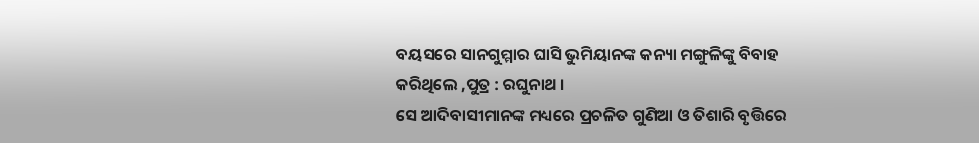ବୟସରେ ସାନଗୁମ୍ମାର ଘାସି ଭୁମିୟାନଙ୍କ କନ୍ୟା ମଙ୍ଗୁଳିଙ୍କୁ ବିବାହ କରିଥିଲେ ,ପୁତ୍ର : ରଘୁନାଥ ।
ସେ ଆଦିବାସୀମାନଙ୍କ ମଧ୍ୟରେ ପ୍ରଚଳିତ ଗୁଣିଆ ଓ ତିଶାରି ବୃତ୍ତିରେ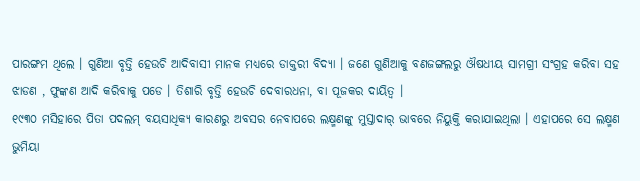ପାରଙ୍ଗମ ଥିଲେ । ଗୁଣିଆ ବୃତ୍ତି ହେଉଚି ଆଦିବାସୀ ମାନକ ମଧ୍ୟରେ ଡାକ୍ତରୀ ବିଦ୍ୟା । ଜଣେ ଗୁଣିଆକୁ ବଣଜଙ୍ଗଲରୁ ଔଷଧୀୟ ସାମଗ୍ରୀ ସଂଗ୍ରହ କରିବା ସହ ଝାଡଣ , ଫୁଙ୍କଣ ଆଦି କରିବାକୁ ପଡେ । ତିଶାରି ବୃତ୍ତି ହେଉଚି ଦେବାରଧନା, ବା ପୂଜକର ଦାୟିତ୍ବ ।
୧୯୩୦ ମସିହାରେ ପିତା ପଦଲମ୍ ବୟସାଧିକ୍ୟ କାରଣରୁ ଅବସର ନେବାପରେ ଲକ୍ଷ୍ମଣଙ୍କୁ ମୁସ୍ତାଦାର୍ ଭାବରେ ନିୟୁକ୍ତି କରାଯାଇଥିଲା । ଏହାପରେ ସେ ଲକ୍ଷ୍ମଣ ଭୁମିୟା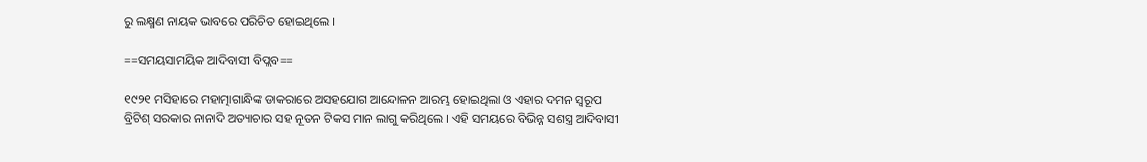ରୁ ଲକ୍ଷ୍ମଣ ନାୟକ ଭାବରେ ପରିଚିତ ହୋଇଥିଲେ ।

==ସମୟସାମୟିକ ଆଦିବାସୀ ବିପ୍ଲବ==

୧୯୨୧ ମସିହାରେ ମହାତ୍ମାଗାନ୍ଧିଙ୍କ ଡାକରାରେ ଅସହଯୋଗ ଆନ୍ଦୋଳନ ଆରମ୍ଭ ହୋଇଥିଲା ଓ ଏହାର ଦମନ ସ୍ବରୂପ ବ୍ରିଟିଶ୍ ସରକାର ନାନାଦି ଅତ୍ୟାଚାର ସହ ନୂତନ ଟିକସ ମାନ ଲାଗୁ କରିଥିଲେ । ଏହି ସମୟରେ ବିଭିନ୍ନ ସଶସ୍ତ୍ର ଆଦିବାସୀ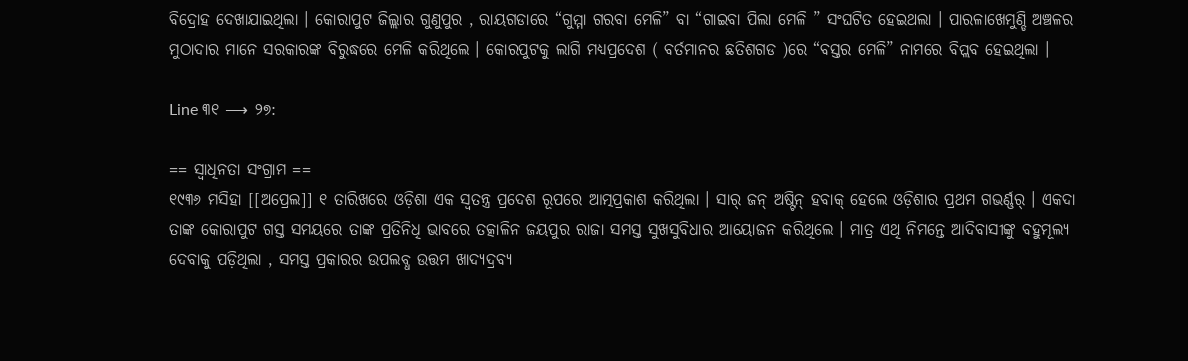ବିଦ୍ରୋହ ଦେଖାଯାଇଥିଲା । କୋରାପୁଟ ଜିଲ୍ଲାର ଗୁଣୁପୁର , ରାୟଗଡାରେ “ଗୁମ୍ମା ଗରବା ମେଳି” ବା “ଗାଇବା ପିଲା ମେଳି ” ସଂଘଟିତ ହେଇଥଲା । ପାରଳାଖେମୁଣ୍ଡି ଅଞ୍ଚଳର ମୁଠାଦାର ମାନେ ସରକାରଙ୍କ ବିରୁଦ୍ଧରେ ମେଳି କରିଥିଲେ । କୋରପୁଟକୁ ଲାଗି ମଧ୍ୟପ୍ରଦେଶ ( ବର୍ତମାନର ଛତିଶଗଡ )ରେ “ବସ୍ତର ମେଳି” ନାମରେ ବିପ୍ଲବ ହେଇଥିଲା ।

Line ୩୧ ⟶ ୨୭:

== ସ୍ବାଧିନତା ସଂଗ୍ରାମ ==
୧୯୩୬ ମସିହା [[ଅପ୍ରେଲ]] ୧ ତାରିଖରେ ଓଡ଼ିଶା ଏକ ସ୍ବତନ୍ତ୍ର ପ୍ରଦେଶ ରୂପରେ ଆତ୍ମପ୍ରକାଶ କରିଥିଲା । ସାର୍ ଜନ୍ ଅଷ୍ଟିନ୍ ହବାକ୍ ହେଲେ ଓଡ଼ିଶାର ପ୍ରଥମ ଗଭର୍ଣ୍ଣର୍ । ଏକଦା ତାଙ୍କ କୋରାପୁଟ ଗସ୍ତ ସମୟରେ ତାଙ୍କ ପ୍ରତିନିଧି ଭାବରେ ତତ୍କାଳିନ ଜୟପୁର ରାଜା ସମସ୍ତ ସୁଖସୁବିଧାର ଆୟୋଜନ କରିଥିଲେ । ମାତ୍ର ଏଥି ନିମନ୍ତେ ଆଦିବାସୀଙ୍କୁ ବହୁମୂଲ୍ୟ ଦେବାକୁ ପଡ଼ିଥିଲା , ସମସ୍ତ ପ୍ରକାରର ଉପଲବ୍ଧ ଉତ୍ତମ ଖାଦ୍ୟଦ୍ରବ୍ୟ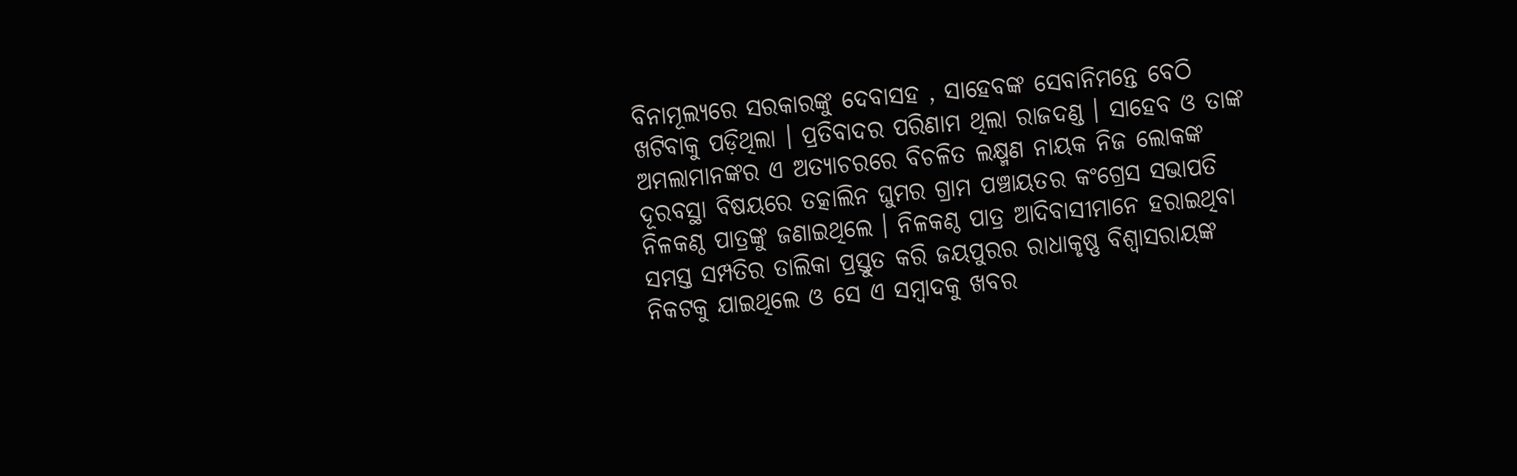ବିନାମୂଲ୍ୟରେ ସରକାରଙ୍କୁ ଦେବାସହ , ସାହେବଙ୍କ ସେବାନିମନ୍ତେ ବେଠି ଖଟିବାକୁ ପଡ଼ିଥିଲା । ପ୍ରତିବାଦର ପରିଣାମ ଥିଲା ରାଜଦଣ୍ଡ । ସାହେବ ଓ ତାଙ୍କ ଅମଲାମାନଙ୍କର ଏ ଅତ୍ୟାଚରରେ ବିଚଳିତ ଲକ୍ଷ୍ମଣ ନାୟକ ନିଜ ଲୋକଙ୍କ ଦୂରବସ୍ଥା ବିଷୟରେ ତତ୍କାଲିନ ଘୁମର ଗ୍ରାମ ପଞ୍ଚାୟତର କଂଗ୍ରେସ ସଭାପତି ନିଳକଣ୍ଠ ପାତ୍ରଙ୍କୁ ଜଣାଇଥିଲେ । ନିଳକଣ୍ଠ ପାତ୍ର ଆଦିବାସୀମାନେ ହରାଇଥିବା ସମସ୍ତ ସମ୍ପତିର ତାଲିକା ପ୍ରସ୍ତୁତ କରି ଜୟପୁରର ରାଧାକୃଷ୍ଣ ବିଶ୍ବାସରାୟଙ୍କ ନିକଟକୁ ଯାଇଥିଲେ ଓ ସେ ଏ ସମ୍ବାଦକୁ ଖବର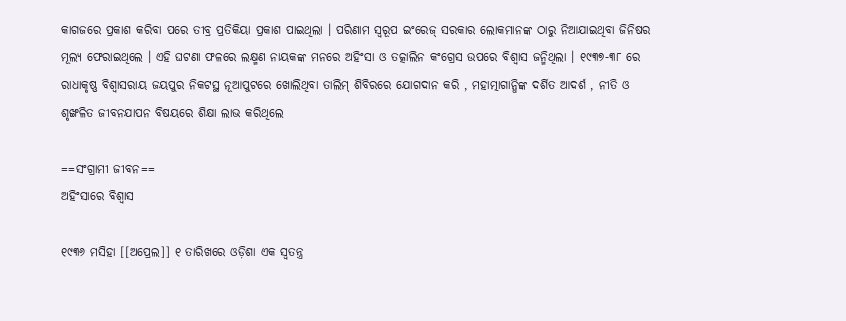କାଗଜରେ ପ୍ରକାଶ କରିବା ପରେ ତୀବ୍ର ପ୍ରତିକିୟା ପ୍ରକାଶ ପାଇଥିଲା । ପରିଣାମ ସ୍ବରୂପ ଇଂରେଜ୍ ସରକାର ଲୋକମାନଙ୍କ ଠାରୁ ନିଆଯାଇଥିବା ଜିନିଷର ମୂଲ୍ୟ ଫେରାଇଥିଲେ । ଏହି ଘଟଣା ଫଳରେ ଲକ୍ଷ୍ମଣ ନାୟକଙ୍କ ମନରେ ଅହିଂସା ଓ ତତ୍କାଲିନ କଂଗ୍ରେସ ଉପରେ ବିଶ୍ବାସ ଜନ୍ମିଥିଲା । ୧୯୩୭-୩୮ ରେ ରାଧାକୃଷ୍ଣ ବିଶ୍ବାସରାୟ ଜୟପୁର ନିକଟସ୍ଥ ନୂଆପୁଟରେ ଖୋଲିଥିବା ତାଲିମ୍ ଶିବିରରେ ଯୋଗଦାନ କରି , ମହାତ୍ମାଗାନ୍ଧିଙ୍କ ଦର୍ଶିତ ଆଦର୍ଶ , ନୀତି ଓ ଶୃଙ୍ଖଳିତ ଜୀବନଯାପନ ବିଷୟରେ ଶିକ୍ଷା ଲାଭ କରିଥିଲେ

==ସଂଗ୍ରାମୀ ଜୀବନ==
ଅହିଂସାରେ ବିଶ୍ବାସ

୧୯୩୬ ମସିହା [[ଅପ୍ରେଲ]] ୧ ତାରିଖରେ ଓଡ଼ିଶା ଏକ ସ୍ବତନ୍ତ୍ର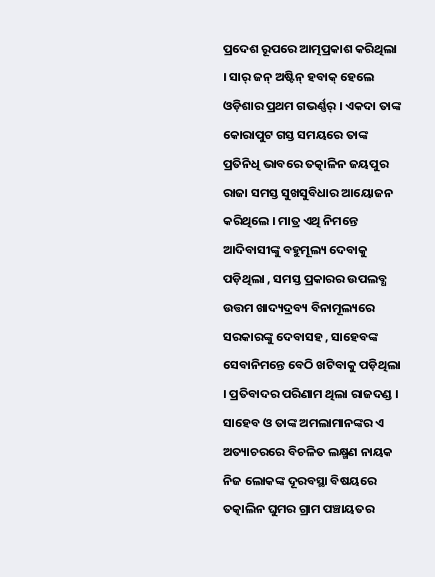ପ୍ରଦେଶ ରୂପରେ ଆତ୍ମପ୍ରକାଶ କରିଥିଲା । ସାର୍ ଜନ୍ ଅଷ୍ଟିନ୍ ହବାକ୍ ହେଲେ ଓଡ଼ିଶାର ପ୍ରଥମ ଗଭର୍ଣ୍ଣର୍ । ଏକଦା ତାଙ୍କ କୋରାପୁଟ ଗସ୍ତ ସମୟରେ ତାଙ୍କ ପ୍ରତିନିଧି ଭାବରେ ତତ୍କାଳିନ ଜୟପୁର ରାଜା ସମସ୍ତ ସୁଖସୁବିଧାର ଆୟୋଜନ କରିଥିଲେ । ମାତ୍ର ଏଥି ନିମନ୍ତେ ଆଦିବାସୀଙ୍କୁ ବହୁମୂଲ୍ୟ ଦେବାକୁ ପଡ଼ିଥିଲା , ସମସ୍ତ ପ୍ରକାରର ଉପଲବ୍ଧ ଉତ୍ତମ ଖାଦ୍ୟଦ୍ରବ୍ୟ ବିନାମୂଲ୍ୟରେ ସରକାରଙ୍କୁ ଦେବାସହ , ସାହେବଙ୍କ ସେବାନିମନ୍ତେ ବେଠି ଖଟିବାକୁ ପଡ଼ିଥିଲା । ପ୍ରତିବାଦର ପରିଣାମ ଥିଲା ରାଜଦଣ୍ଡ । ସାହେବ ଓ ତାଙ୍କ ଅମଲାମାନଙ୍କର ଏ ଅତ୍ୟାଚରରେ ବିଚଳିତ ଲକ୍ଷ୍ମଣ ନାୟକ ନିଜ ଲୋକଙ୍କ ଦୂରବସ୍ଥା ବିଷୟରେ ତତ୍କାଲିନ ଘୁମର ଗ୍ରାମ ପଞ୍ଚାୟତର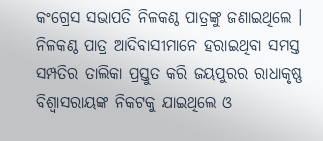କଂଗ୍ରେସ ସଭାପତି ନିଳକଣ୍ଠ ପାତ୍ରଙ୍କୁ ଜଣାଇଥିଲେ । ନିଳକଣ୍ଠ ପାତ୍ର ଆଦିବାସୀମାନେ ହରାଇଥିବା ସମସ୍ତ ସମ୍ପତିର ତାଲିକା ପ୍ରସ୍ତୁତ କରି ଜୟପୁରର ରାଧାକୃଷ୍ଣ ବିଶ୍ବାସରାୟଙ୍କ ନିକଟକୁ ଯାଇଥିଲେ ଓ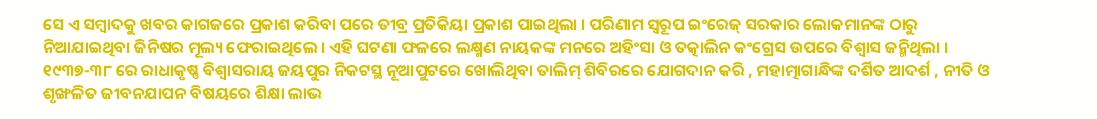ସେ ଏ ସମ୍ବାଦକୁ ଖବର କାଗଜରେ ପ୍ରକାଶ କରିବା ପରେ ତୀବ୍ର ପ୍ରତିକିୟା ପ୍ରକାଶ ପାଇଥିଲା । ପରିଣାମ ସ୍ବରୂପ ଇଂରେଜ୍ ସରକାର ଲୋକମାନଙ୍କ ଠାରୁ ନିଆଯାଇଥିବା ଜିନିଷର ମୂଲ୍ୟ ଫେରାଇଥିଲେ । ଏହି ଘଟଣା ଫଳରେ ଲକ୍ଷ୍ମଣ ନାୟକଙ୍କ ମନରେ ଅହିଂସା ଓ ତତ୍କାଲିନ କଂଗ୍ରେସ ଉପରେ ବିଶ୍ବାସ ଜନ୍ମିଥିଲା ।
୧୯୩୭-୩୮ ରେ ରାଧାକୃଷ୍ଣ ବିଶ୍ବାସରାୟ ଜୟପୁର ନିକଟସ୍ଥ ନୂଆପୁଟରେ ଖୋଲିଥିବା ତାଲିମ୍ ଶିବିରରେ ଯୋଗଦାନ କରି , ମହାତ୍ମାଗାନ୍ଧିଙ୍କ ଦର୍ଶିତ ଆଦର୍ଶ , ନୀତି ଓ ଶୃଙ୍ଖଳିତ ଜୀବନଯାପନ ବିଷୟରେ ଶିକ୍ଷା ଲାଭ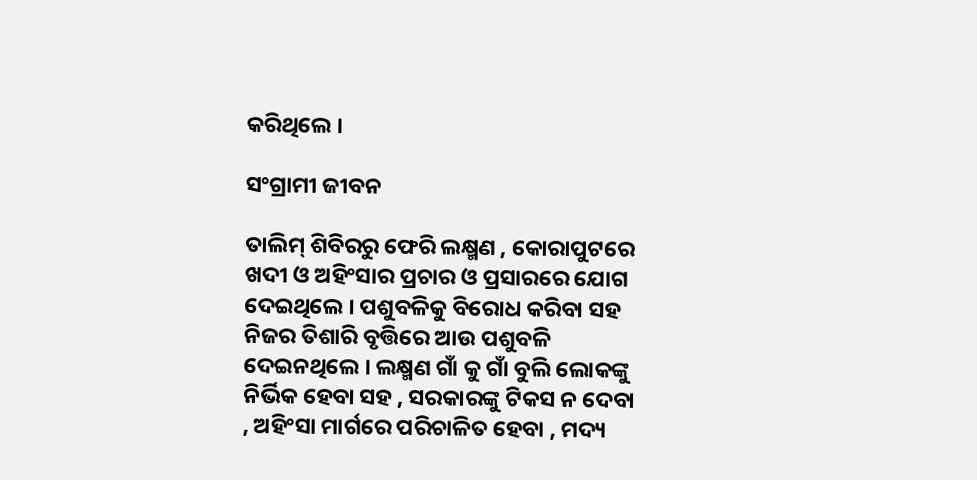କରିଥିଲେ ।

ସଂଗ୍ରାମୀ ଜୀବନ

ତାଲିମ୍ ଶିବିରରୁ ଫେରି ଲକ୍ଷ୍ମଣ , କୋରାପୁଟରେ ଖଦୀ ଓ ଅହିଂସାର ପ୍ରଚାର ଓ ପ୍ରସାରରେ ଯୋଗ ଦେଇଥିଲେ । ପଶୁବଳିକୁ ବିରୋଧ କରିବା ସହ ନିଜର ତିଶାରି ବୃତ୍ତିରେ ଆଉ ପଶୁବଳି ଦେଇନଥିଲେ । ଲକ୍ଷ୍ମଣ ଗାଁ କୁ ଗାଁ ବୁଲି ଲୋକଙ୍କୁ ନିର୍ଭିକ ହେବା ସହ , ସରକାରଙ୍କୁ ଟିକସ ନ ଦେବା , ଅହିଂସା ମାର୍ଗରେ ପରିଚାଳିତ ହେବା , ମଦ୍ୟ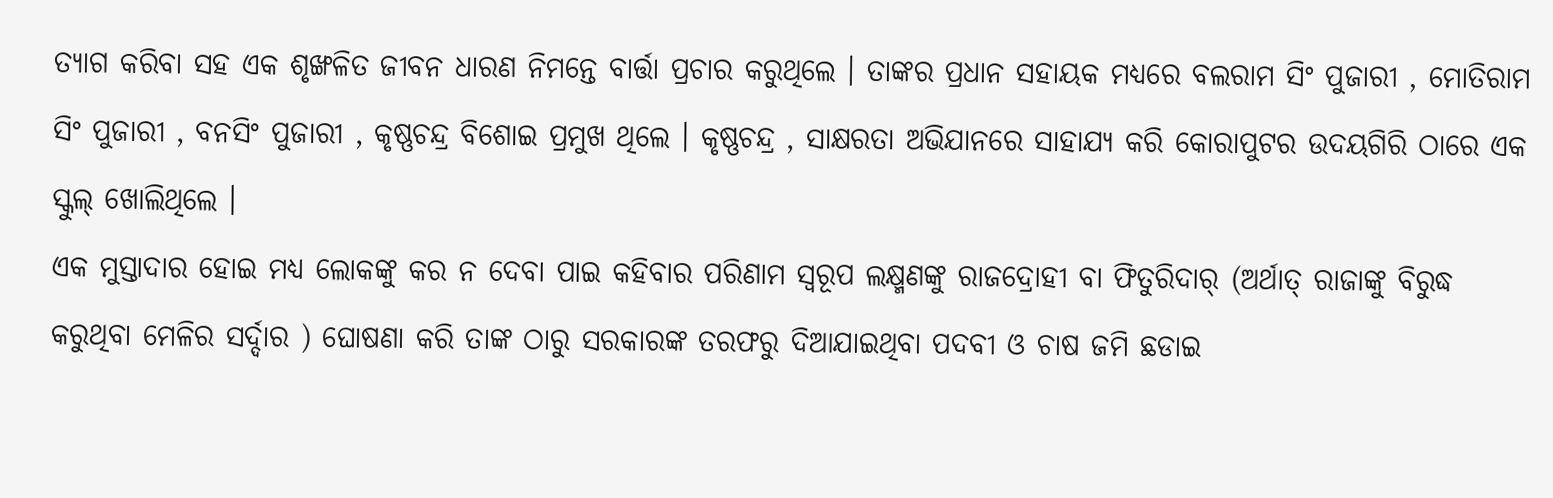ତ୍ୟାଗ କରିବା ସହ ଏକ ଶୃଙ୍ଖଳିତ ଜୀବନ ଧାରଣ ନିମନ୍ତେ ବାର୍ତ୍ତା ପ୍ରଚାର କରୁଥିଲେ । ତାଙ୍କର ପ୍ରଧାନ ସହାୟକ ମଧ୍ୟରେ ବଲରାମ ସିଂ ପୁଜାରୀ , ମୋତିରାମ ସିଂ ପୁଜାରୀ , ବନସିଂ ପୁଜାରୀ , କୃଷ୍ଣଚନ୍ଦ୍ର ବିଶୋଇ ପ୍ରମୁଖ ଥିଲେ । କୃଷ୍ଣଚନ୍ଦ୍ର , ସାକ୍ଷରତା ଅଭିଯାନରେ ସାହାଯ୍ୟ କରି କୋରାପୁଟର ଉଦୟଗିରି ଠାରେ ଏକ ସ୍କୁଲ୍ ଖୋଲିଥିଲେ ।
ଏକ ମୁସ୍ତାଦାର ହୋଇ ମଧ୍ୟ ଲୋକଙ୍କୁ କର ନ ଦେବା ପାଇ କହିବାର ପରିଣାମ ସ୍ବରୂପ ଲକ୍ଷ୍ମଣଙ୍କୁ ରାଜଦ୍ରୋହୀ ବା ଫିତୁରିଦାର୍ (ଅର୍ଥାତ୍ ରାଜାଙ୍କୁ ବିରୁଦ୍ଧ କରୁଥିବା ମେଳିର ସର୍ଦ୍ଦାର ) ଘୋଷଣା କରି ତାଙ୍କ ଠାରୁ ସରକାରଙ୍କ ତରଫରୁ ଦିଆଯାଇଥିବା ପଦବୀ ଓ ଚାଷ ଜମି ଛଡାଇ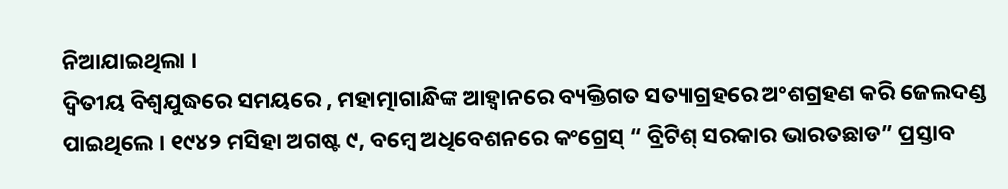ନିଆଯାଇଥିଲା ।
ଦ୍ୱିତୀୟ ବିଶ୍ବଯୁଦ୍ଧରେ ସମୟରେ , ମହାତ୍ମାଗାନ୍ଧିଙ୍କ ଆହ୍ବାନରେ ବ୍ୟକ୍ତିଗତ ସତ୍ୟାଗ୍ରହରେ ଅଂଶଗ୍ରହଣ କରି ଜେଲଦଣ୍ଡ ପାଇଥିଲେ । ୧୯୪୨ ମସିହା ଅଗଷ୍ଟ ୯, ବମ୍ବେ ଅଧିବେଶନରେ କଂଗ୍ରେସ୍ “ ବ୍ରିଟିଶ୍ ସରକାର ଭାରତଛାଡ” ପ୍ରସ୍ତାବ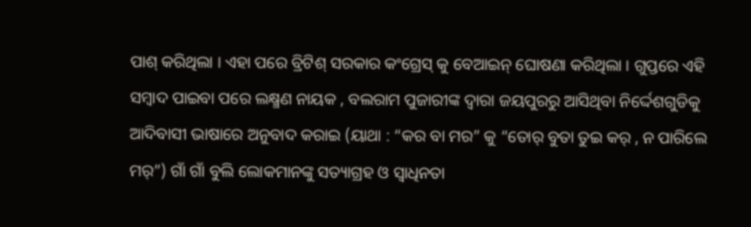ପାଶ୍ କରିଥିଲା । ଏହା ପରେ ବ୍ରିଟିଶ୍ ସରକାର କଂଗ୍ରେସ୍ କୁ ବେଆଇନ୍ ଘୋଷଣା କରିଥିଲା । ଗୁପ୍ତରେ ଏହି ସମ୍ବାଦ ପାଇବା ପରେ ଲକ୍ଷ୍ମଣ ନାୟକ , ବଲରାମ ପୁଜାରୀଙ୍କ ଦ୍ବାରା ଜୟପୁରରୁ ଆସିଥିବା ନିର୍ଦ୍ଦେଶଗୁଡିକୁ ଆଦିବାସୀ ଭାଷାରେ ଅନୁବାଦ କରାଇ (ୟାଥା : “କର ବା ମର” କୁ “ତୋର୍ ବୁତା ତୁଇ କର୍ , ନ ପାରିଲେ ମର୍”) ଗାଁ ଗାଁ ବୁଲି ଲୋକମାନଙ୍କୁ ସତ୍ୟାଗ୍ରହ ଓ ସ୍ବାଧିନତା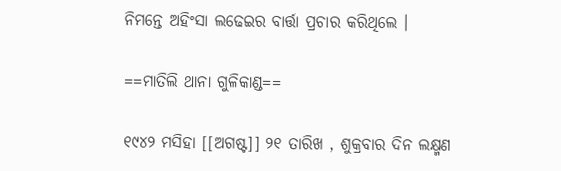ନିମନ୍ତେ ଅହିଂସା ଲଢେଇର ବାର୍ତ୍ତା ପ୍ରଚାର କରିଥିଲେ ।

==ମାତିଲି ଥାନା ଗୁଳିକାଣ୍ଡ==

୧୯୪୨ ମସିହା [[ଅଗଷ୍ଟ]] ୨୧ ତାରିଖ , ଶୁକ୍ରବାର ଦିନ ଲକ୍ଷ୍ମଣ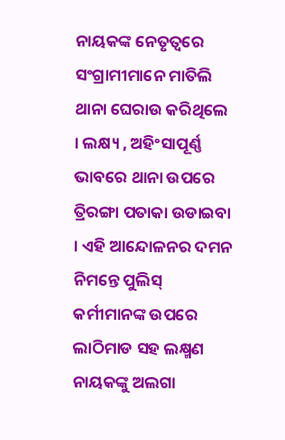ନାୟକଙ୍କ ନେତୃତ୍ୱରେ ସଂଗ୍ରାମୀମାନେ ମାତିଲି ଥାନା ଘେରାଉ କରିଥିଲେ । ଲକ୍ଷ୍ୟ , ଅହିଂସାପୂର୍ଣ୍ଣ ଭାବରେ ଥାନା ଉପରେ ତ୍ରିରଙ୍ଗା ପତାକା ଉଡାଇବା । ଏହି ଆନ୍ଦୋଳନର ଦମନ ନିମନ୍ତେ ପୁଲିସ୍ କର୍ମୀମାନଙ୍କ ଉପରେ ଲାଠିମାଡ ସହ ଲକ୍ଷ୍ମଣ ନାୟକଙ୍କୁ ଅଲଗା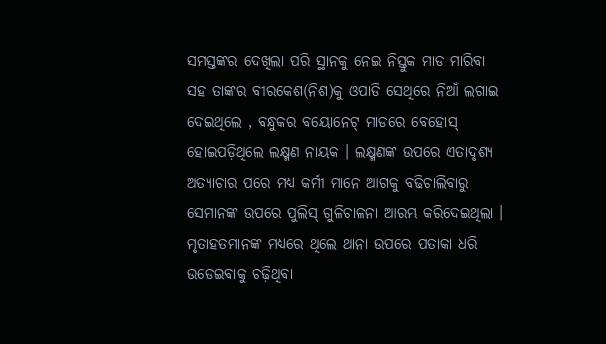ସମସ୍ତଙ୍କର ଦେଖିଲା ପରି ସ୍ଥାନକୁ ନେଇ ନିସ୍ତୁକ ମାଡ ମାରିବା ସହ ତାଙ୍କର ବୀରକେଶ(ନିଶ)କୁ ଓପାଡି ସେଥିରେ ନିଆଁ ଲଗାଇ ଦେଇଥିଲେ , ବନ୍ଧୁକର ବୟୋନେଟ୍ ମାଡରେ ବେହୋସ୍ ହୋଇପଡ଼ିଥିଲେ ଲକ୍ଷ୍ମଣ ନାୟକ । ଲକ୍ଷ୍ମଣଙ୍କ ଉପରେ ଏତାଦୃଶ୍ୟ ଅତ୍ୟାଚାର ପରେ ମଧ୍ୟ କର୍ମୀ ମାନେ ଆଗକୁ ବଢିଚାଲିବାରୁ ସେମାନଙ୍କ ଉପରେ ପୁଲିସ୍ ଗୁଳିଚାଳନା ଆରମ୍ଭ କରିଦେଇଥିଲା । ମୃତାହତମାନଙ୍କ ମଧ୍ୟରେ ଥିଲେ ଥାନା ଉପରେ ପତାକା ଧରି ଉଡେଇବାକୁ ଚଢ଼ିଥିବା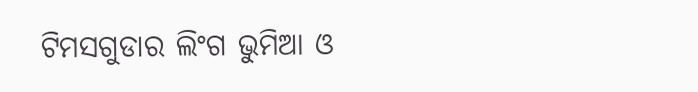ଟିମସଗୁଡାର ଲିଂଗ ଭୁମିଆ ଓ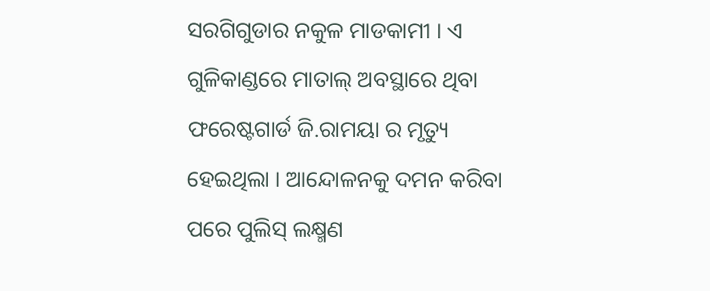ସରଗିଗୁଡାର ନକୁଳ ମାଡକାମୀ । ଏ ଗୁଳିକାଣ୍ଡରେ ମାତାଲ୍ ଅବସ୍ଥାରେ ଥିବା ଫରେଷ୍ଟଗାର୍ଡ ଜି.ରାମୟା ର ମୃତ୍ୟୁ ହେଇଥିଲା । ଆନ୍ଦୋଳନକୁ ଦମନ କରିବା ପରେ ପୁଲିସ୍ ଲକ୍ଷ୍ମଣ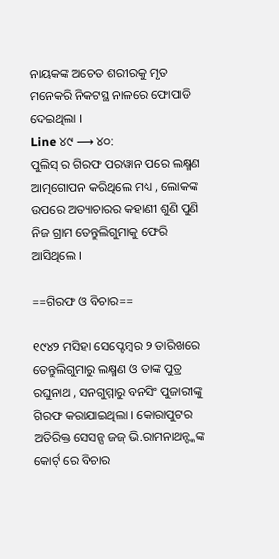ନାୟକଙ୍କ ଅଚେତ ଶରୀରକୁ ମୃତ ମନେକରି ନିକଟସ୍ଥ ନାଳରେ ଫୋପାଡି ଦେଇଥିଲା ।
Line ୪୯ ⟶ ୪୦:
ପୁଲିସ୍ ର ଗିରଫ ପରୱାନ ପରେ ଲକ୍ଷ୍ମଣ ଆତ୍ମଗୋପନ କରିଥିଲେ ମଧ୍ୟ , ଲୋକଙ୍କ ଉପରେ ଅତ୍ୟାଚାରର କହାଣୀ ଶୁଣି ପୁଣି ନିଜ ଗ୍ରାମ ତେନ୍ତୁଲିଗୁମାକୁ ଫେରି ଆସିଥିଲେ ।

==ଗିରଫ ଓ ବିଚାର==

୧୯୪୨ ମସିହା ସେପ୍ଟେମ୍ବର ୨ ତାରିଖରେ ତେନ୍ତୁଲିଗୁମାରୁ ଲକ୍ଷ୍ମଣ ଓ ତାଙ୍କ ପୁତ୍ର ରଘୁନାଥ , ସନଗୁମ୍ମାରୁ ବନସିଂ ପୁଜାରୀଙ୍କୁ ଗିରଫ କରାଯାଇଥିଲା । କୋରାପୁଟର ଅତିରିକ୍ତ ସେସନ୍ସ ଜଜ୍ ଭି.ରାମନାଥନ୍ଙ୍କଙ୍କ କୋର୍ଟ୍ ରେ ବିଚାର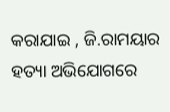କରାଯାଇ , ଜି.ରାମୟାର ହତ୍ୟା ଅଭିଯୋଗରେ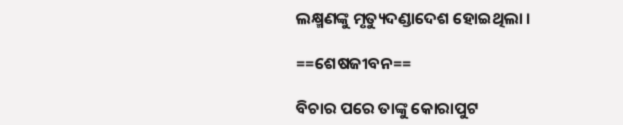ଲକ୍ଷ୍ମଣଙ୍କୁ ମୃତ୍ୟୁଦଣ୍ଡାଦେଶ ହୋଇଥିଲା ।

==ଶେଷଜୀବନ==

ବିଚାର ପରେ ତାଙ୍କୁ କୋରାପୁଟ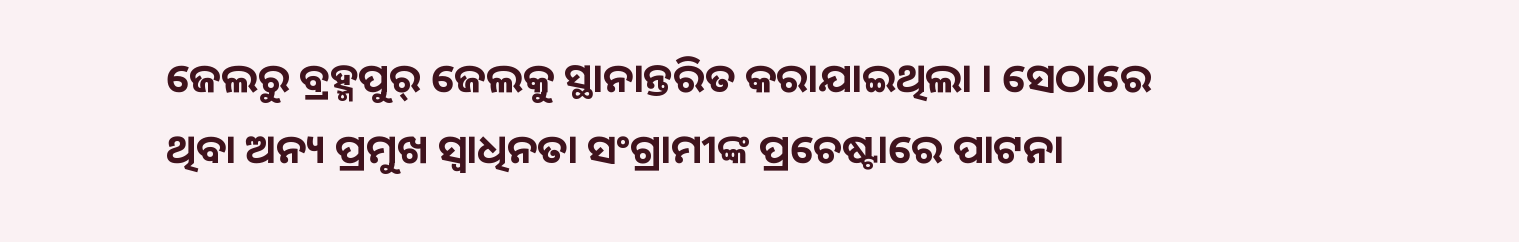ଜେଲରୁ ବ୍ରହ୍ମପୁର୍ ଜେଲକୁ ସ୍ଥାନାନ୍ତରିତ କରାଯାଇଥିଲା । ସେଠାରେ ଥିବା ଅନ୍ୟ ପ୍ରମୁଖ ସ୍ବାଧିନତା ସଂଗ୍ରାମୀଙ୍କ ପ୍ରଚେଷ୍ଟାରେ ପାଟନା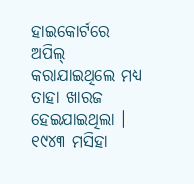ହାଇକୋର୍ଟରେ ଅପିଲ୍ କରାଯାଇଥିଲେ ମଧ୍ୟ ତାହା ଖାରଜ ହେଇଯାଇଥିଲା । ୧୯୪୩ ମସିହା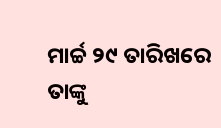ମାର୍ଚ୍ଚ ୨୯ ତାରିଖରେ ତାଙ୍କୁ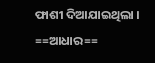ଫାଶୀ ଦିଆଯାଇଥିଲା ।
==ଆଧାର==